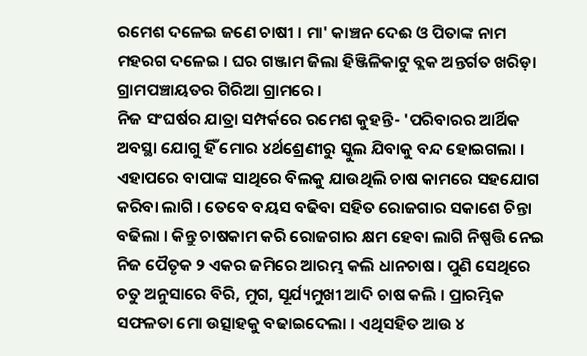ରମେଶ ଦଳେଇ ଜଣେ ଚାଷୀ । ମା' କାଞ୍ଚନ ଦେଈ ଓ ପିତାଙ୍କ ନାମ ମହରଗ ଦଳେଇ । ଘର ଗଞ୍ଜାମ ଜିଲା ହିଞ୍ଜିଳିକାଟୁ ବ୍ଲକ ଅନ୍ତର୍ଗତ ଖରିଡ଼ା ଗ୍ରାମପଞ୍ଚାୟତର ଗିରିଆ ଗ୍ରାମରେ ।
ନିଜ ସଂଘର୍ଷର ଯାତ୍ରା ସମ୍ପର୍କରେ ରମେଶ କୁହନ୍ତି- 'ପରିବାରର ଆର୍ଥିକ ଅବସ୍ଥା ଯୋଗୁ ହିଁ ମୋର ୪ର୍ଥଶ୍ରେଣୀରୁ ସ୍କୁଲ ଯିବାକୁ ବନ୍ଦ ହୋଇଗଲା । ଏହାପରେ ବାପାଙ୍କ ସାଥିରେ ବିଲକୁ ଯାଉଥିଲି ଚାଷ କାମରେ ସହଯୋଗ କରିବା ଲାଗି । ତେବେ ବୟସ ବଢିବା ସହିତ ରୋଜଗାର ସକାଶେ ଚିନ୍ତା ବଢିଲା । କିନ୍ତୁ ଚାଷକାମ କରି ରୋଜଗାର କ୍ଷମ ହେବା ଲାଗି ନିଷ୍ପତ୍ତି ନେଇ ନିଜ ପୈତୃକ ୨ ଏକର ଜମିରେ ଆରମ୍ଭ କଲି ଧାନଚାଷ । ପୁଣି ସେଥିରେ ଚତୁ ଅନୁସାରେ ବିରି, ମୁଗ, ସୂର୍ଯ୍ୟମୁଖୀ ଆଦି ଚାଷ କଲି । ପ୍ରାରମ୍ଭିକ ସଫଳତା ମୋ ଉତ୍ସାହକୁ ବଢାଇଦେଲା । ଏଥିସହିତ ଆଉ ୪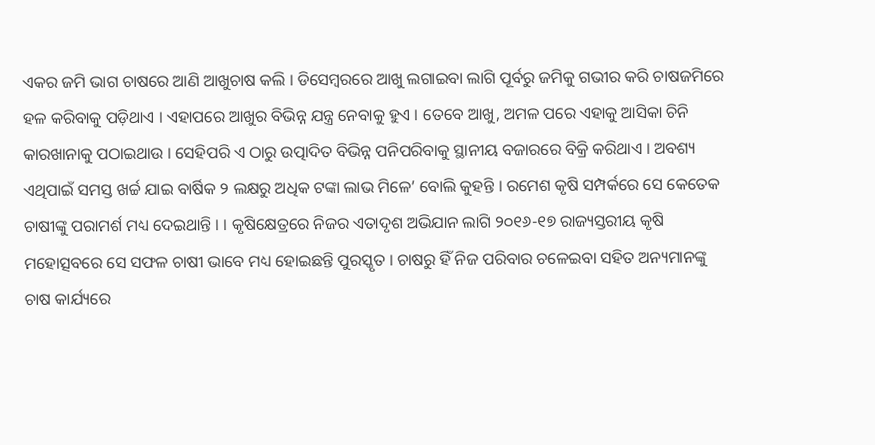ଏକର ଜମି ଭାଗ ଚାଷରେ ଆଣି ଆଖୁଚାଷ କଲି । ଡିସେମ୍ବରରେ ଆଖୁ ଲଗାଇବା ଲାଗି ପୂର୍ବରୁ ଜମିକୁ ଗଭୀର କରି ଚାଷଜମିରେ ହଳ କରିବାକୁ ପଡ଼ିଥାଏ । ଏହାପରେ ଆଖୁର ବିଭିନ୍ନ ଯନ୍ତ୍ର ନେବାକୁ ହୁଏ । ତେବେ ଆଖୁ, ଅମଳ ପରେ ଏହାକୁ ଆସିକା ଚିନି କାରଖାନାକୁ ପଠାଇଥାଉ । ସେହିପରି ଏ ଠାରୁ ଉତ୍ପାଦିତ ବିଭିନ୍ନ ପନିପରିବାକୁ ସ୍ଥାନୀୟ ବଜାରରେ ବିକ୍ରି କରିଥାଏ । ଅବଶ୍ୟ ଏଥିପାଇଁ ସମସ୍ତ ଖର୍ଚ୍ଚ ଯାଇ ବାର୍ଷିକ ୨ ଲକ୍ଷରୁ ଅଧିକ ଟଙ୍କା ଲାଭ ମିଳେ’ ବୋଲି କୁହନ୍ତି । ରମେଶ କୃଷି ସମ୍ପର୍କରେ ସେ କେତେକ ଚାଷୀଙ୍କୁ ପରାମର୍ଶ ମଧ୍ୟ ଦେଇଥାନ୍ତି । । କୃଷିକ୍ଷେତ୍ରରେ ନିଜର ଏତାଦୃଶ ଅଭିଯାନ ଲାଗି ୨୦୧୬-୧୭ ରାଜ୍ୟସ୍ତରୀୟ କୃଷି ମହୋତ୍ସବରେ ସେ ସଫଳ ଚାଷୀ ଭାବେ ମଧ୍ୟ ହୋଇଛନ୍ତି ପୁରସ୍କୃତ । ଚାଷରୁ ହିଁ ନିଜ ପରିବାର ଚଳେଇବା ସହିତ ଅନ୍ୟମାନଙ୍କୁ ଚାଷ କାର୍ଯ୍ୟରେ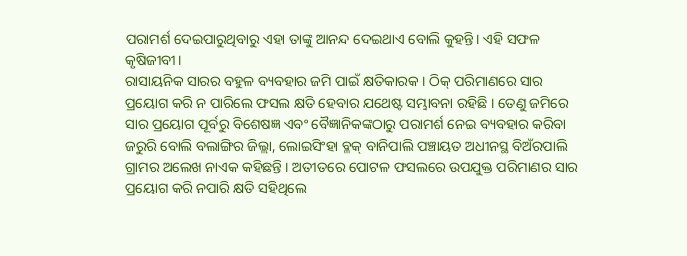ପରାମର୍ଶ ଦେଇପାରୁଥିବାରୁ ଏହା ତାଙ୍କୁ ଆନନ୍ଦ ଦେଇଥାଏ ବୋଲି କୁହନ୍ତି। ଏହି ସଫଳ କୃଷିଜୀବୀ।
ରାସାୟନିକ ସାରର ବହୁଳ ବ୍ୟବହାର ଜମି ପାଇଁ କ୍ଷତିକାରକ । ଠିକ୍ ପରିମାଣରେ ସାର ପ୍ରୟୋଗ କରି ନ ପାରିଲେ ଫସଲ କ୍ଷତି ହେବାର ଯଥେଷ୍ଟ ସମ୍ଭାବନା ରହିଛି । ତେଣୁ ଜମିରେ ସାର ପ୍ରୟୋଗ ପୂର୍ବରୁ ବିଶେଷଜ୍ଞ ଏବଂ ବୈଜ୍ଞାନିକଙ୍କଠାରୁ ପରାମର୍ଶ ନେଇ ବ୍ୟବହାର କରିବା ଜରୁରି ବୋଲି ବଲାଙ୍ଗିର ଜିଲ୍ଲା, ଲୋଇସିଂହା ବ୍ଳକ୍ ବାନିପାଲି ପଞ୍ଚାୟତ ଅଧୀନସ୍ଥ ବିଅଁରପାଲି ଗ୍ରାମର ଅଲେଖ ନାଏକ କହିଛନ୍ତି । ଅତୀତରେ ପୋଟଳ ଫସଲରେ ଉପଯୁକ୍ତ ପରିମାଣର ସାର ପ୍ରୟୋଗ କରି ନପାରି କ୍ଷତି ସହିଥିଲେ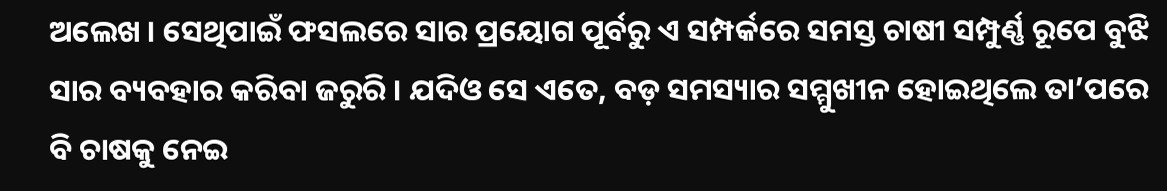ଅଲେଖ । ସେଥିପାଇଁ ଫସଲରେ ସାର ପ୍ରୟୋଗ ପୂର୍ବରୁ ଏ ସମ୍ପର୍କରେ ସମସ୍ତ ଚାଷୀ ସମ୍ପୁର୍ଣ୍ଣ ରୂପେ ବୁଝି ସାର ବ୍ୟବହାର କରିବା ଜରୁରି । ଯଦିଓ ସେ ଏତେ, ବଡ଼ ସମସ୍ୟାର ସମ୍ମୁଖୀନ ହୋଇଥିଲେ ତା’ପରେ ବି ଚାଷକୁ ନେଇ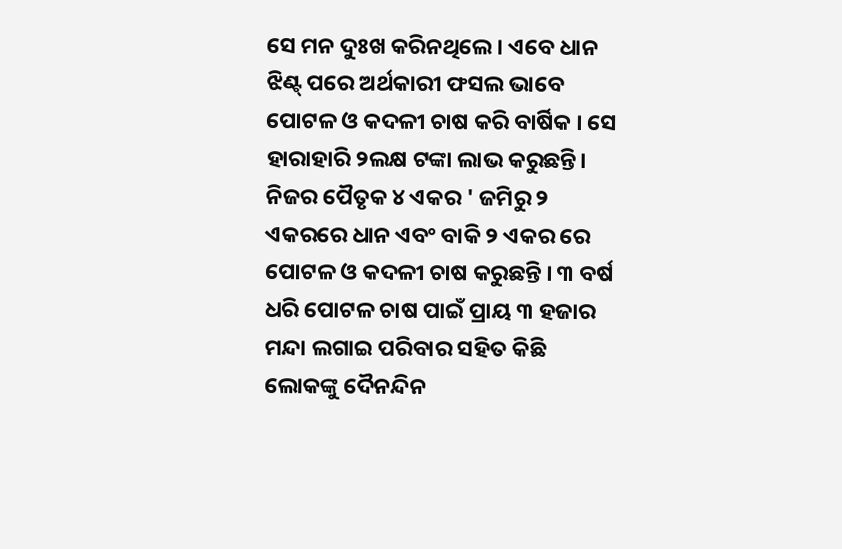ସେ ମନ ଦୁଃଖ କରିନଥିଲେ । ଏବେ ଧାନ ଝିଣ୍ଟ୍ ପରେ ଅର୍ଥକାରୀ ଫସଲ ଭାବେ ପୋଟଳ ଓ କଦଳୀ ଚାଷ କରି ବାର୍ଷିକ । ସେ ହାରାହାରି ୨ଲକ୍ଷ ଟଙ୍କା ଲାଭ କରୁଛନ୍ତି।
ନିଜର ପୈତୃକ ୪ ଏକର ' ଜମିରୁ ୨ ଏକରରେ ଧାନ ଏବଂ ବାକି ୨ ଏକର ରେ ପୋଟଳ ଓ କଦଳୀ ଚାଷ କରୁଛନ୍ତି । ୩ ବର୍ଷ ଧରି ପୋଟଳ ଚାଷ ପାଇଁ ପ୍ରାୟ ୩ ହଜାର ମନ୍ଦା ଲଗାଇ ପରିବାର ସହିତ କିଛି ଲୋକଙ୍କୁ ଦୈନନ୍ଦିନ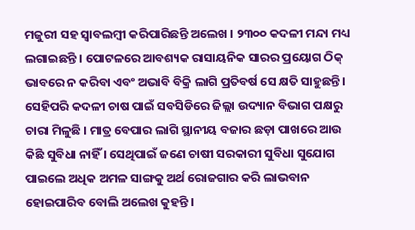ମଜୁରୀ ସହ ସ୍ଵାବଲମ୍ବୀ କରିପାରିଛନ୍ତି ଅଲେଖ । ୨୩୦୦ କଦଳୀ ମନ୍ଦା ମଧ୍ୟ ଲଗାଇଛନ୍ତି । ପୋଟଳରେ ଆବଶ୍ୟକ ରାସାୟନିକ ସାରର ପ୍ରୟୋଗ ଠିକ୍ ଭାବରେ ନ କରିବା ଏବଂ ଅଭାବି ବିକ୍ରି ଲାଗି ପ୍ରତିବର୍ଷ ସେ କ୍ଷତି ସାହୁଛନ୍ତି । ସେହିପରି କଦଳୀ ଚାଷ ପାଇଁ ସବସିଡିରେ ଜିଲ୍ଲା ଉଦ୍ୟାନ ବିଭାଗ ପକ୍ଷରୁ ଚାରା ମିଳୁଛି । ମାତ୍ର ବେପାର ଲାଗି ସ୍ଥାନୀୟ ବଜାର ଛଡ଼ା ପାଖରେ ଆଉ କିଛି ସୁବିଧା ନାହିଁ । ସେଥିପାଇଁ ଜଣେ ଚାଷୀ ସରକାରୀ ସୁବିଧା ସୁଯୋଗ ପାଇଲେ ଅଧିକ ଅମଳ ସାଙ୍ଗକୁ ଅର୍ଥ ରୋଜଗାର କରି ଲାଭବାନ ହୋଇପାରିବ ବୋଲି ଅଲେଖ କୁହନ୍ତି ।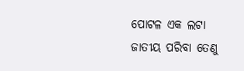ପୋଟଳ ଏକ ଲଟା ଜାତୀୟ ପରିବା ତେଣୁ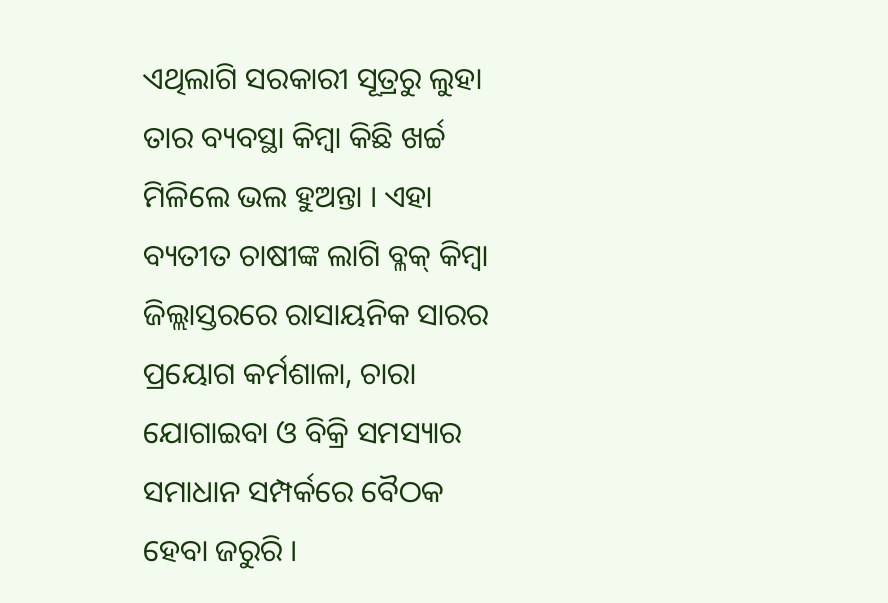ଏଥିଲାଗି ସରକାରୀ ସୂତ୍ରରୁ ଲୁହା ତାର ବ୍ୟବସ୍ଥା କିମ୍ବା କିଛି ଖର୍ଚ୍ଚ ମିଳିଲେ ଭଲ ହୁଅନ୍ତା । ଏହା ବ୍ୟତୀତ ଚାଷୀଙ୍କ ଲାଗି ବ୍ଳକ୍ କିମ୍ବା ଜିଲ୍ଲାସ୍ତରରେ ରାସାୟନିକ ସାରର ପ୍ରୟୋଗ କର୍ମଶାଳା, ଚାରା ଯୋଗାଇବା ଓ ବିକ୍ରି ସମସ୍ୟାର ସମାଧାନ ସମ୍ପର୍କରେ ବୈଠକ ହେବା ଜରୁରି ।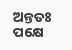ଅନ୍ତତଃ ପକ୍ଷେ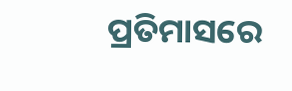ପ୍ରତିମାସରେ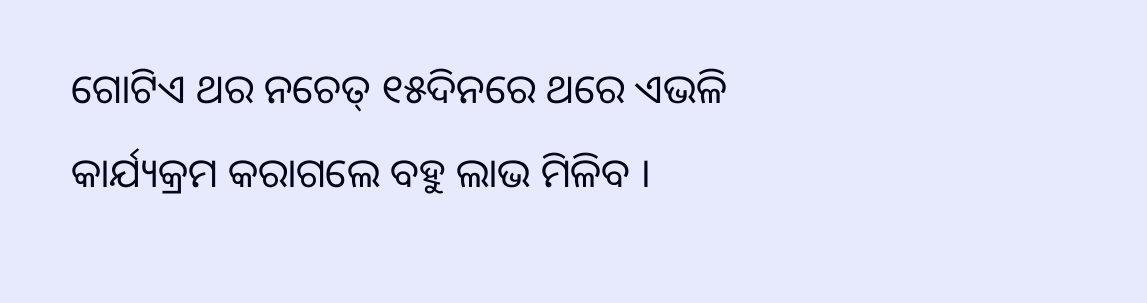ଗୋଟିଏ ଥର ନଚେତ୍ ୧୫ଦିନରେ ଥରେ ଏଭଳି କାର୍ଯ୍ୟକ୍ରମ କରାଗଲେ ବହୁ ଲାଭ ମିଳିବ ।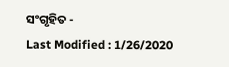ସଂଗୃହିତ -
Last Modified : 1/26/2020